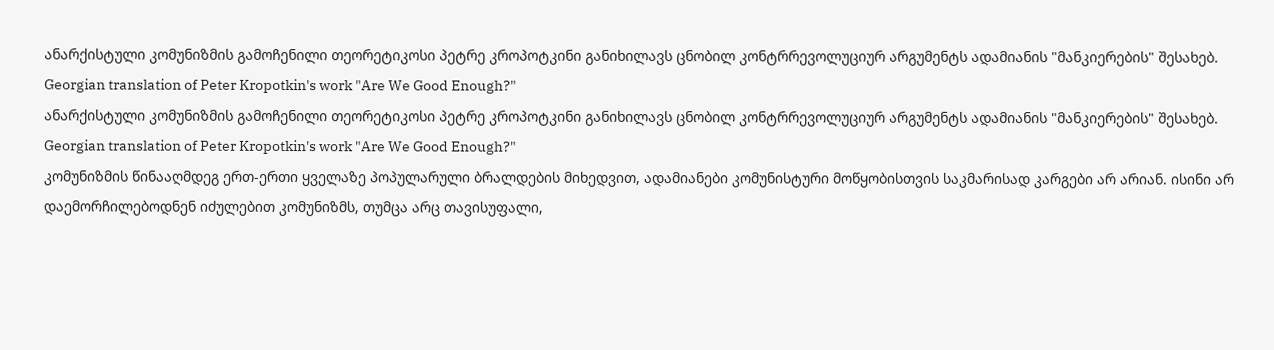ანარქისტული კომუნიზმის გამოჩენილი თეორეტიკოსი პეტრე კროპოტკინი განიხილავს ცნობილ კონტრრევოლუციურ არგუმენტს ადამიანის "მანკიერების" შესახებ.
Georgian translation of Peter Kropotkin's work "Are We Good Enough?"
ანარქისტული კომუნიზმის გამოჩენილი თეორეტიკოსი პეტრე კროპოტკინი განიხილავს ცნობილ კონტრრევოლუციურ არგუმენტს ადამიანის "მანკიერების" შესახებ.
Georgian translation of Peter Kropotkin's work "Are We Good Enough?"
კომუნიზმის წინააღმდეგ ერთ-ერთი ყველაზე პოპულარული ბრალდების მიხედვით, ადამიანები კომუნისტური მოწყობისთვის საკმარისად კარგები არ არიან. ისინი არ დაემორჩილებოდნენ იძულებით კომუნიზმს, თუმცა არც თავისუფალი,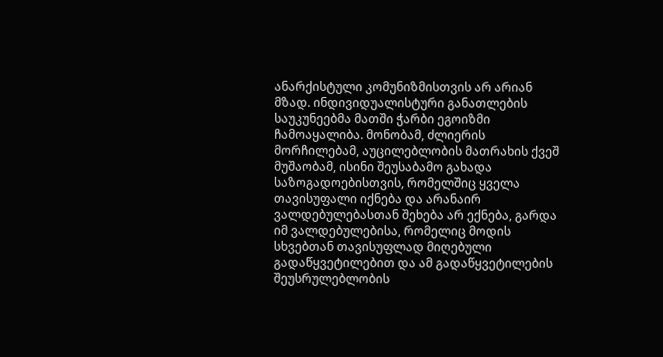ანარქისტული კომუნიზმისთვის არ არიან მზად. ინდივიდუალისტური განათლების საუკუნეებმა მათში ჭარბი ეგოიზმი ჩამოაყალიბა. მონობამ, ძლიერის მორჩილებამ, აუცილებლობის მათრახის ქვეშ მუშაობამ, ისინი შეუსაბამო გახადა საზოგადოებისთვის, რომელშიც ყველა თავისუფალი იქნება და არანაირ ვალდებულებასთან შეხება არ ექნება, გარდა იმ ვალდებულებისა, რომელიც მოდის სხვებთან თავისუფლად მიღებული გადაწყვეტილებით და ამ გადაწყვეტილების შეუსრულებლობის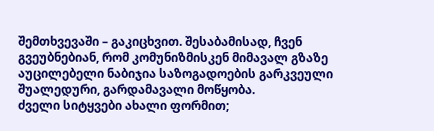შემთხვევაში – გაკიცხვით. შესაბამისად, ჩვენ გვეუბნებიან, რომ კომუნიზმისკენ მიმავალ გზაზე აუცილებელი ნაბიჯია საზოგადოების გარკვეული შუალედური, გარდამავალი მოწყობა.
ძველი სიტყვები ახალი ფორმით;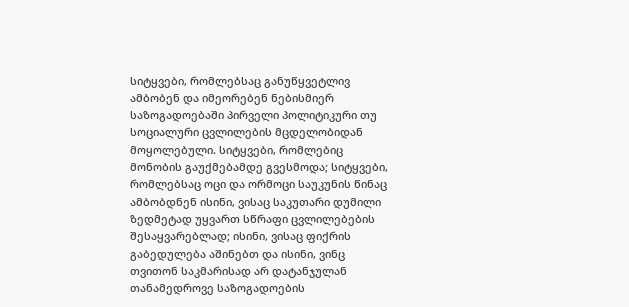სიტყვები, რომლებსაც განუწყვეტლივ ამბობენ და იმეორებენ ნებისმიერ საზოგადოებაში პირველი პოლიტიკური თუ სოციალური ცვლილების მცდელობიდან მოყოლებული. სიტყვები, რომლებიც მონობის გაუქმებამდე გვესმოდა; სიტყვები, რომლებსაც ოცი და ორმოცი საუკუნის წინაც ამბობდნენ ისინი, ვისაც საკუთარი დუმილი ზედმეტად უყვართ სწრაფი ცვლილებების შესაყვარებლად; ისინი, ვისაც ფიქრის გაბედულება აშინებთ და ისინი, ვინც თვითონ საკმარისად არ დატანჯულან თანამედროვე საზოგადოების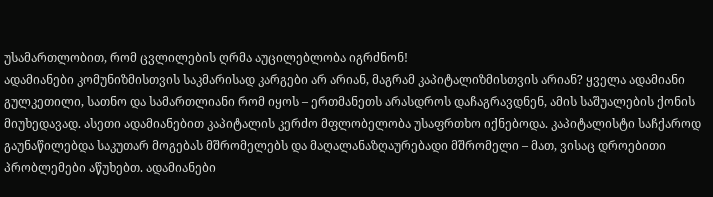უსამართლობით, რომ ცვლილების ღრმა აუცილებლობა იგრძნონ!
ადამიანები კომუნიზმისთვის საკმარისად კარგები არ არიან, მაგრამ კაპიტალიზმისთვის არიან? ყველა ადამიანი გულკეთილი, სათნო და სამართლიანი რომ იყოს – ერთმანეთს არასდროს დაჩაგრავდნენ, ამის საშუალების ქონის მიუხედავად. ასეთი ადამიანებით კაპიტალის კერძო მფლობელობა უსაფრთხო იქნებოდა. კაპიტალისტი საჩქაროდ გაუნაწილებდა საკუთარ მოგებას მშრომელებს და მაღალანაზღაურებადი მშრომელი – მათ, ვისაც დროებითი პრობლემები აწუხებთ. ადამიანები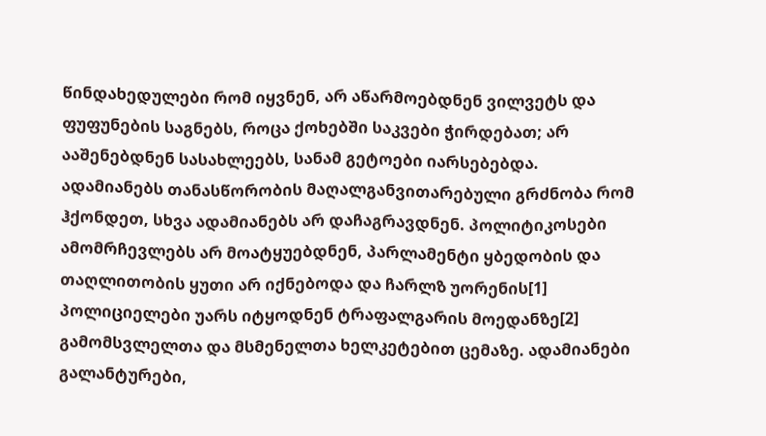წინდახედულები რომ იყვნენ, არ აწარმოებდნენ ვილვეტს და ფუფუნების საგნებს, როცა ქოხებში საკვები ჭირდებათ; არ ააშენებდნენ სასახლეებს, სანამ გეტოები იარსებებდა.
ადამიანებს თანასწორობის მაღალგანვითარებული გრძნობა რომ ჰქონდეთ, სხვა ადამიანებს არ დაჩაგრავდნენ. პოლიტიკოსები ამომრჩევლებს არ მოატყუებდნენ, პარლამენტი ყბედობის და თაღლითობის ყუთი არ იქნებოდა და ჩარლზ უორენის[1] პოლიციელები უარს იტყოდნენ ტრაფალგარის მოედანზე[2] გამომსვლელთა და მსმენელთა ხელკეტებით ცემაზე. ადამიანები გალანტურები,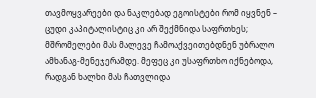თავმოყვარეები და ნაკლებად ეგოისტები რომ იყვნენ – ცუდი კაპიტალისტიც კი არ შექმნიდა საფრთხეს; მშრომელები მას მალევე ჩამოაქვეითებდნენ უბრალო ამხანაგ-მენეჯერამდე. მეფეც კი უსაფრთხო იქნებოდა, რადგან ხალხი მას ჩათვლიდა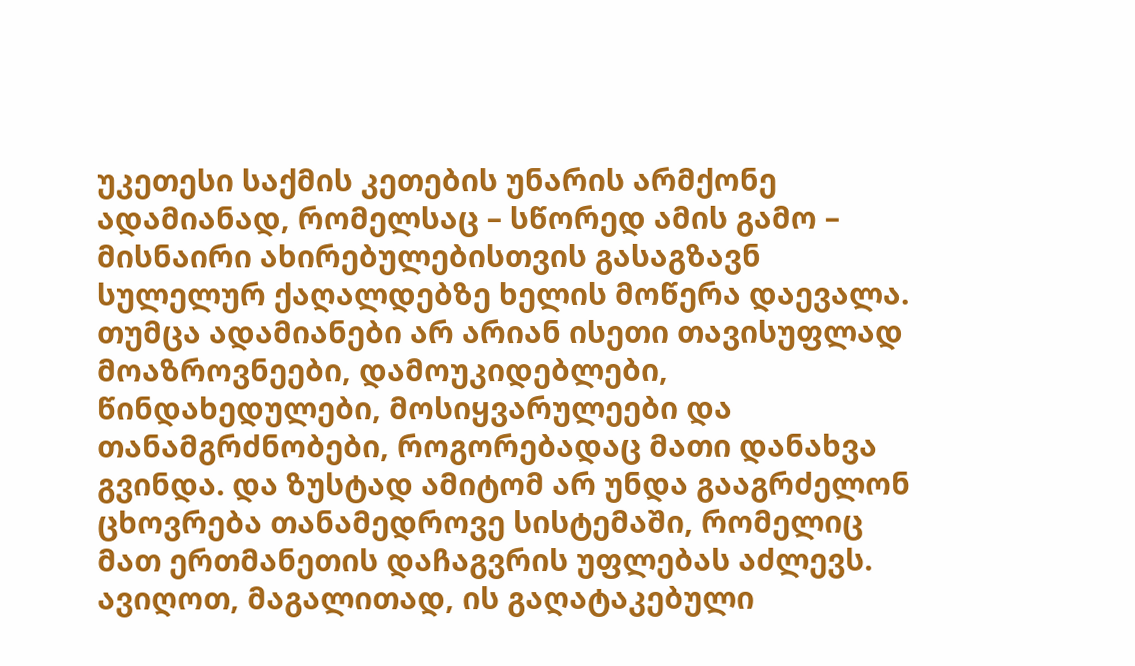უკეთესი საქმის კეთების უნარის არმქონე ადამიანად, რომელსაც – სწორედ ამის გამო – მისნაირი ახირებულებისთვის გასაგზავნ სულელურ ქაღალდებზე ხელის მოწერა დაევალა.
თუმცა ადამიანები არ არიან ისეთი თავისუფლად მოაზროვნეები, დამოუკიდებლები, წინდახედულები, მოსიყვარულეები და თანამგრძნობები, როგორებადაც მათი დანახვა გვინდა. და ზუსტად ამიტომ არ უნდა გააგრძელონ ცხოვრება თანამედროვე სისტემაში, რომელიც მათ ერთმანეთის დაჩაგვრის უფლებას აძლევს. ავიღოთ, მაგალითად, ის გაღატაკებული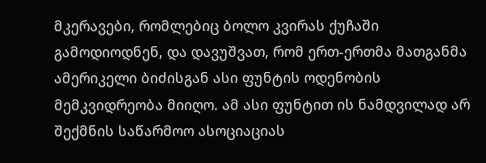მკერავები, რომლებიც ბოლო კვირას ქუჩაში გამოდიოდნენ, და დავუშვათ, რომ ერთ-ერთმა მათგანმა ამერიკელი ბიძისგან ასი ფუნტის ოდენობის მემკვიდრეობა მიიღო. ამ ასი ფუნტით ის ნამდვილად არ შექმნის საწარმოო ასოციაციას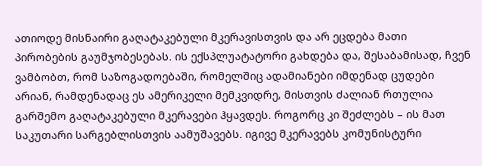ათიოდე მისნაირი გაღატაკებული მკერავისთვის და არ ეცდება მათი პირობების გაუმჯობესებას. ის ექსპლუატატორი გახდება და, შესაბამისად, ჩვენ ვამბობთ, რომ საზოგადოებაში, რომელშიც ადამიანები იმდენად ცუდები არიან, რამდენადაც ეს ამერიკელი მემკვიდრე, მისთვის ძალიან რთულია გარშემო გაღატაკებული მკერავები ჰყავდეს. როგორც კი შეძლებს – ის მათ საკუთარი სარგებლისთვის აამუშავებს. იგივე მკერავებს კომუნისტური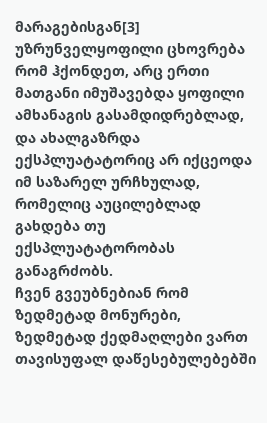მარაგებისგან[3] უზრუნველყოფილი ცხოვრება რომ ჰქონდეთ, არც ერთი მათგანი იმუშავებდა ყოფილი ამხანაგის გასამდიდრებლად, და ახალგაზრდა ექსპლუატატორიც არ იქცეოდა იმ საზარელ ურჩხულად, რომელიც აუცილებლად გახდება თუ ექსპლუატატორობას განაგრძობს.
ჩვენ გვეუბნებიან რომ ზედმეტად მონურები, ზედმეტად ქედმაღლები ვართ თავისუფალ დაწესებულებებში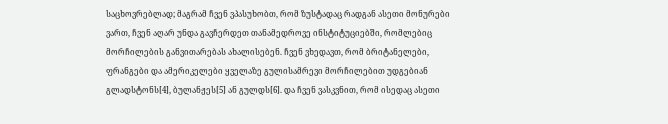საცხოვრებლად; მაგრამ ჩვენ ვპასუხობთ, რომ ზუსტადაც რადგან ასეთი მონურები ვართ, ჩვენ აღარ უნდა გავჩერდეთ თანამედროვე ინსტიტუციებში, რომლებიც მორჩილების განვითარებას ახალისებენ. ჩვენ ვხედავთ, რომ ბრიტანელები, ფრანგები და ამერიკელები ყველაზე გულისამრევი მორჩილებით უდგებიან გლადსტონს[4], ბულანჟეს[5] ან გულდს[6]. და ჩვენ ვასკვნით, რომ ისედაც ასეთი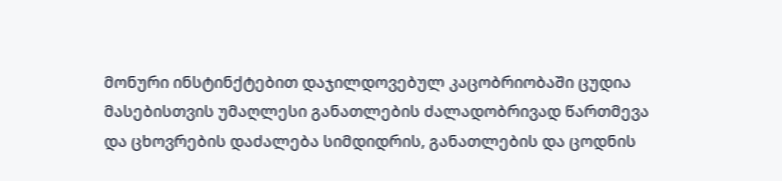მონური ინსტინქტებით დაჯილდოვებულ კაცობრიობაში ცუდია მასებისთვის უმაღლესი განათლების ძალადობრივად წართმევა და ცხოვრების დაძალება სიმდიდრის, განათლების და ცოდნის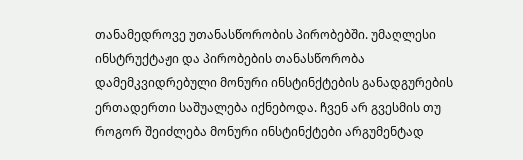თანამედროვე უთანასწორობის პირობებში. უმაღლესი ინსტრუქტაჟი და პირობების თანასწორობა დამემკვიდრებული მონური ინსტინქტების განადგურების ერთადერთი საშუალება იქნებოდა. ჩვენ არ გვესმის თუ როგორ შეიძლება მონური ინსტინქტები არგუმენტად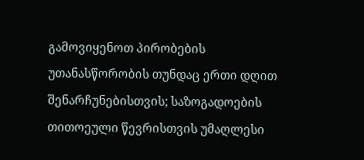გამოვიყენოთ პირობების უთანასწორობის თუნდაც ერთი დღით შენარჩუნებისთვის; საზოგადოების თითოეული წევრისთვის უმაღლესი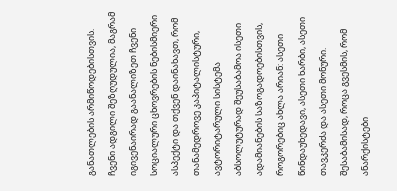განათლების არმიწოდებისთვის.
ჩვენი ადგილი შეზღუდულია, მაგრამ იგივენაირად გაანალიზეთ ჩვენი სოციალური ცხოვრების ნებისმიერი ასპექტი და თქვენ დაინახავთ, რომ თანამედროვე კაპიტალისტური, ავტორიტარული სისტემა აბსოლუტურად შეუსაბამოა ისეთი ადამიანების საზოგადოებისთვის, როგორებიც ახლა არიან: ასეთი წინდაუხედავი, ასეთი ხარბი, ასეთი თავკერძა და ასეთი მონური. შესაბამისად, როცა გვესმის, რომ ანარქისტები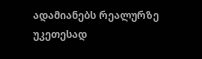ადამიანებს რეალურზე უკეთესად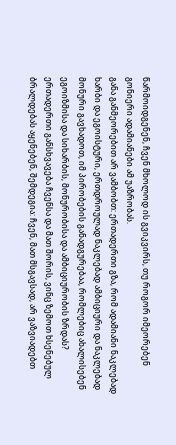წარმოიდგენენ, ჩვენ მხოლოდ ის გვიკვირს, თუ როგორ იმეორებენ გონიერი ადამიანები ამ უაზრობას.
განა განმეორებით არ ვამბობთ: ერთადერთი გზა, რომ ადამიანი ნაკლებად ხარბი და ეგოისტური, ერთდროულად ნაკლებად ამბიციური და ნაკლებად მონური გავხადოთ, იმ პირობების განადგურებაა, რომლებიც ახალისებენ ეგოიზმისა და სიხარბის, მონურობისა და ამბიციურობის ზრდას? ერთადერთი განსხვავება ჩვენსა და მათ შორის, ვინც ზემოთ ხსენებულ ბრალდებას აყენებენ, შემდეგია: ჩვენ, მათ მსგავსად, არ ვაზვიადებთ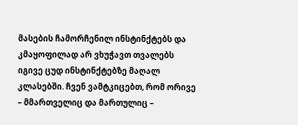მასების ჩამორჩენილ ინსტინქტებს და კმაყოფილად არ ვხუჭავთ თვალებს იგივე ცუდ ინსტინქტებზე მაღალ კლასებში. ჩვენ ვამტკიცებთ, რომ ორივე – მმართველიც და მართულიც –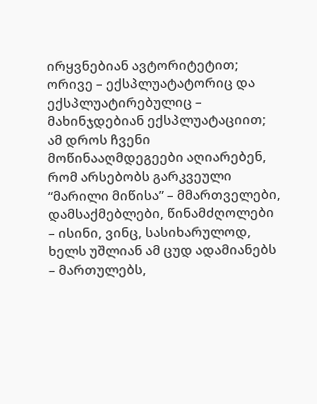ირყვნებიან ავტორიტეტით; ორივე – ექსპლუატატორიც და ექსპლუატირებულიც – მახინჯდებიან ექსპლუატაციით; ამ დროს ჩვენი მოწინააღმდეგეები აღიარებენ, რომ არსებობს გარკვეული “მარილი მიწისა” – მმართველები, დამსაქმებლები, წინამძღოლები – ისინი, ვინც, სასიხარულოდ, ხელს უშლიან ამ ცუდ ადამიანებს – მართულებს,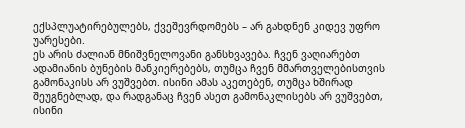ექსპლუატირებულებს, ქვეშევრდომებს – არ გახდნენ კიდევ უფრო უარესები.
ეს არის ძალიან მნიშვნელოვანი განსხვავება. ჩვენ ვაღიარებთ ადამიანის ბუნების მანკიერებებს, თუმცა ჩვენ მმართველებისთვის გამონაკისს არ ვუშვებთ. ისინი ამას აკეთებენ, თუმცა ხშირად შეუგნებლად, და რადგანაც ჩვენ ასეთ გამონაკლისებს არ ვუშვებთ, ისინი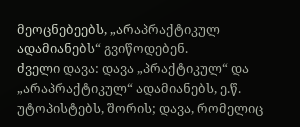მეოცნებეებს, „არაპრაქტიკულ ადამიანებს“ გვიწოდებენ.
ძველი დავა: დავა „პრაქტიკულ“ და „არაპრაქტიკულ“ ადამიანებს, ე.წ. უტოპისტებს, შორის; დავა, რომელიც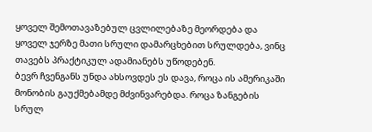ყოველ შემოთავაზებულ ცვლილებაზე მეორდება და ყოველ ჯერზე მათი სრული დამარცხებით სრულდება, ვინც თავებს პრაქტიკულ ადამიანებს უწოდებენ.
ბევრ ჩვენგანს უნდა ახსოვდეს ეს დავა, როცა ის ამერიკაში მონობის გაუქმებამდე მძვინვარებდა. როცა ზანგების სრულ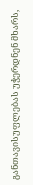განთავისუფლებას უჭერდნენ მხარს,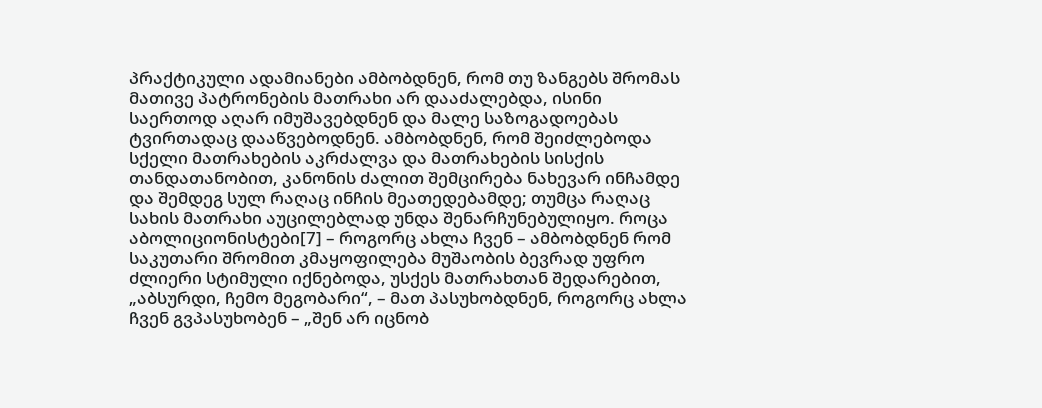პრაქტიკული ადამიანები ამბობდნენ, რომ თუ ზანგებს შრომას მათივე პატრონების მათრახი არ დააძალებდა, ისინი საერთოდ აღარ იმუშავებდნენ და მალე საზოგადოებას ტვირთადაც დააწვებოდნენ. ამბობდნენ, რომ შეიძლებოდა სქელი მათრახების აკრძალვა და მათრახების სისქის თანდათანობით, კანონის ძალით შემცირება ნახევარ ინჩამდე და შემდეგ სულ რაღაც ინჩის მეათედებამდე; თუმცა რაღაც სახის მათრახი აუცილებლად უნდა შენარჩუნებულიყო. როცა აბოლიციონისტები[7] – როგორც ახლა ჩვენ – ამბობდნენ რომ საკუთარი შრომით კმაყოფილება მუშაობის ბევრად უფრო ძლიერი სტიმული იქნებოდა, უსქეს მათრახთან შედარებით, „აბსურდი, ჩემო მეგობარი“, – მათ პასუხობდნენ, როგორც ახლა ჩვენ გვპასუხობენ – „შენ არ იცნობ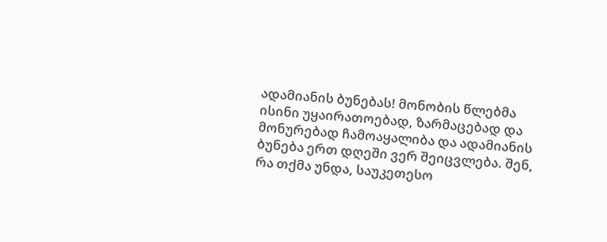ადამიანის ბუნებას! მონობის წლებმა ისინი უყაირათოებად, ზარმაცებად და მონურებად ჩამოაყალიბა და ადამიანის ბუნება ერთ დღეში ვერ შეიცვლება. შენ, რა თქმა უნდა, საუკეთესო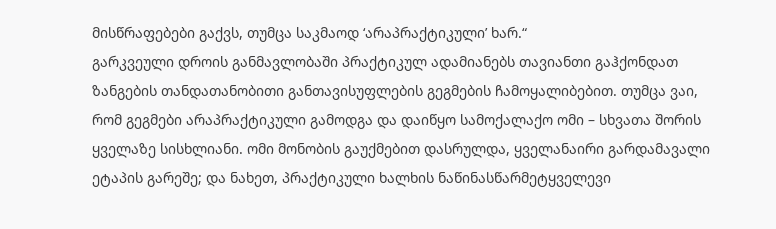მისწრაფებები გაქვს, თუმცა საკმაოდ ‘არაპრაქტიკული’ ხარ.“
გარკვეული დროის განმავლობაში პრაქტიკულ ადამიანებს თავიანთი გაჰქონდათ ზანგების თანდათანობითი განთავისუფლების გეგმების ჩამოყალიბებით. თუმცა ვაი, რომ გეგმები არაპრაქტიკული გამოდგა და დაიწყო სამოქალაქო ომი – სხვათა შორის ყველაზე სისხლიანი. ომი მონობის გაუქმებით დასრულდა, ყველანაირი გარდამავალი ეტაპის გარეშე; და ნახეთ, პრაქტიკული ხალხის ნაწინასწარმეტყველევი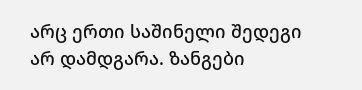არც ერთი საშინელი შედეგი არ დამდგარა. ზანგები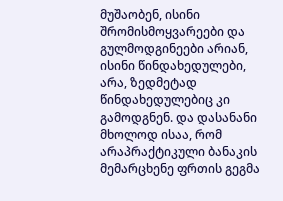მუშაობენ, ისინი შრომისმოყვარეები და გულმოდგინეები არიან, ისინი წინდახედულები, არა, ზედმეტად წინდახედულებიც კი გამოდგნენ. და დასანანი მხოლოდ ისაა, რომ არაპრაქტიკული ბანაკის მემარცხენე ფრთის გეგმა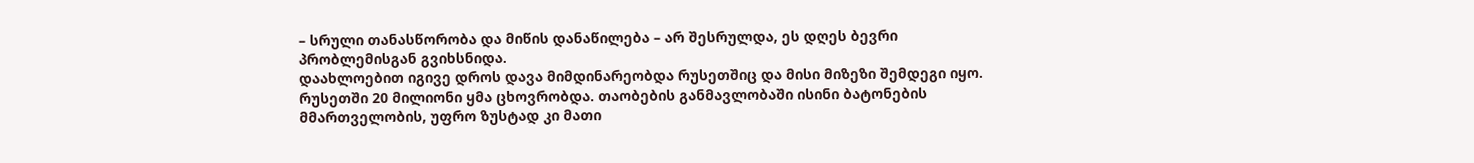– სრული თანასწორობა და მიწის დანაწილება – არ შესრულდა, ეს დღეს ბევრი პრობლემისგან გვიხსნიდა.
დაახლოებით იგივე დროს დავა მიმდინარეობდა რუსეთშიც და მისი მიზეზი შემდეგი იყო. რუსეთში 20 მილიონი ყმა ცხოვრობდა. თაობების განმავლობაში ისინი ბატონების მმართველობის, უფრო ზუსტად კი მათი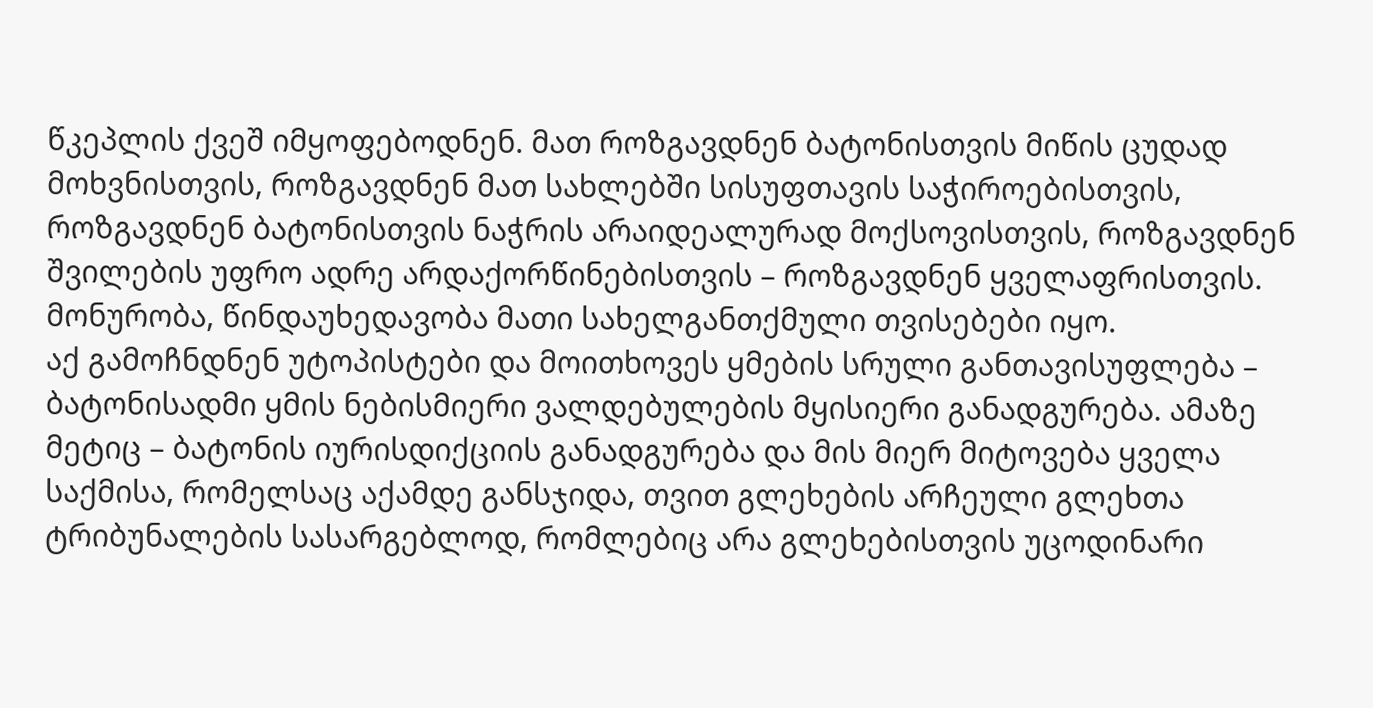წკეპლის ქვეშ იმყოფებოდნენ. მათ როზგავდნენ ბატონისთვის მიწის ცუდად მოხვნისთვის, როზგავდნენ მათ სახლებში სისუფთავის საჭიროებისთვის, როზგავდნენ ბატონისთვის ნაჭრის არაიდეალურად მოქსოვისთვის, როზგავდნენ შვილების უფრო ადრე არდაქორწინებისთვის – როზგავდნენ ყველაფრისთვის. მონურობა, წინდაუხედავობა მათი სახელგანთქმული თვისებები იყო.
აქ გამოჩნდნენ უტოპისტები და მოითხოვეს ყმების სრული განთავისუფლება – ბატონისადმი ყმის ნებისმიერი ვალდებულების მყისიერი განადგურება. ამაზე მეტიც – ბატონის იურისდიქციის განადგურება და მის მიერ მიტოვება ყველა საქმისა, რომელსაც აქამდე განსჯიდა, თვით გლეხების არჩეული გლეხთა ტრიბუნალების სასარგებლოდ, რომლებიც არა გლეხებისთვის უცოდინარი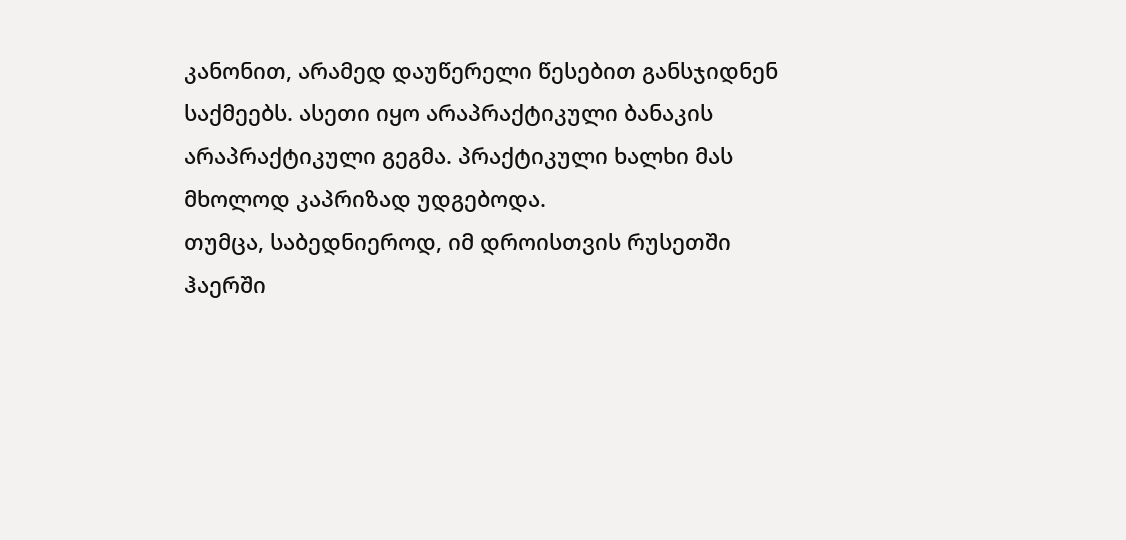კანონით, არამედ დაუწერელი წესებით განსჯიდნენ საქმეებს. ასეთი იყო არაპრაქტიკული ბანაკის არაპრაქტიკული გეგმა. პრაქტიკული ხალხი მას მხოლოდ კაპრიზად უდგებოდა.
თუმცა, საბედნიეროდ, იმ დროისთვის რუსეთში ჰაერში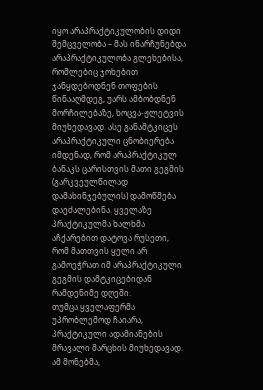იყო არაპრაქტიკულობის დიდი შემცველობა – მას ინარჩუნებდა არაპრაქტიკულობა გლეხებისა, რომლებიც ჯოხებით ჯანყდებოდნენ თოფების წინააღმდეგ, უარს ამბობდნენ მორჩილებაზე, ხოცვა-ჟლეტვის მიუხედავად. ასე განამტკიცეს არაპრაქტიკული ცნობიერება იმდენად, რომ არაპრაქტიკულ ბანაკს ცარისთვის მათი გეგმის (გარკვეულწილად დამახინჯებულის) დამოწმება დაეძალებინა. ყველაზე პრაქტიკულმა ხალხმა აჩქარებით დატოვა რუსეთი, რომ მათთვის ყელი არ გამოეჭრათ იმ არაპრაქტიკული გეგმის დამტკიცებიდან რამდენიმე დღეში.
თუმცა ყველაფერმა უპრობლემოდ ჩაიარა, პრაქტიკული ადამიანების მრავალი მარცხის მიუხედავად. ამ მონებმა,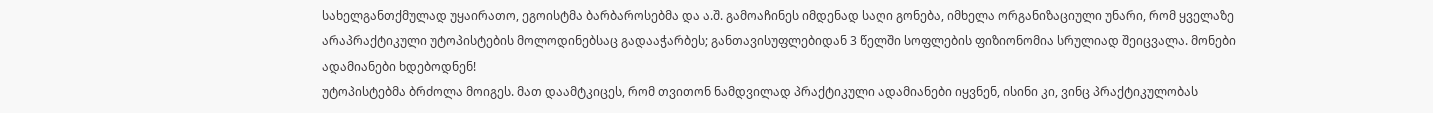სახელგანთქმულად უყაირათო, ეგოისტმა ბარბაროსებმა და ა.შ. გამოაჩინეს იმდენად საღი გონება, იმხელა ორგანიზაციული უნარი, რომ ყველაზე არაპრაქტიკული უტოპისტების მოლოდინებსაც გადააჭარბეს; განთავისუფლებიდან 3 წელში სოფლების ფიზიონომია სრულიად შეიცვალა. მონები ადამიანები ხდებოდნენ!
უტოპისტებმა ბრძოლა მოიგეს. მათ დაამტკიცეს, რომ თვითონ ნამდვილად პრაქტიკული ადამიანები იყვნენ, ისინი კი, ვინც პრაქტიკულობას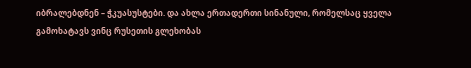იბრალებდნენ – ჭკუასუსტები. და ახლა ერთადერთი სინანული, რომელსაც ყველა გამოხატავს ვინც რუსეთის გლეხობას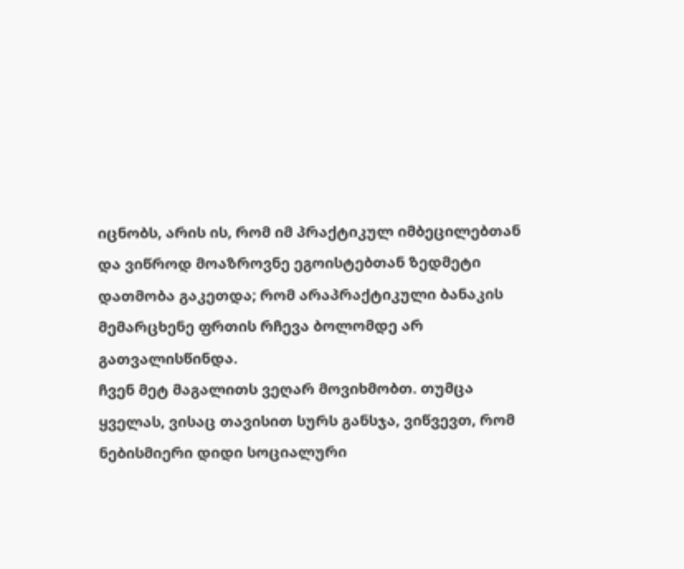იცნობს, არის ის, რომ იმ პრაქტიკულ იმბეცილებთან და ვიწროდ მოაზროვნე ეგოისტებთან ზედმეტი დათმობა გაკეთდა; რომ არაპრაქტიკული ბანაკის მემარცხენე ფრთის რჩევა ბოლომდე არ გათვალისწინდა.
ჩვენ მეტ მაგალითს ვეღარ მოვიხმობთ. თუმცა ყველას, ვისაც თავისით სურს განსჯა, ვიწვევთ, რომ ნებისმიერი დიდი სოციალური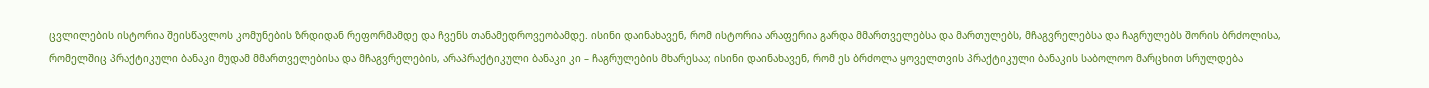ცვლილების ისტორია შეისწავლოს კომუნების ზრდიდან რეფორმამდე და ჩვენს თანამედროვეობამდე. ისინი დაინახავენ, რომ ისტორია არაფერია გარდა მმართველებსა და მართულებს, მჩაგვრელებსა და ჩაგრულებს შორის ბრძოლისა, რომელშიც პრაქტიკული ბანაკი მუდამ მმართველებისა და მჩაგვრელების, არაპრაქტიკული ბანაკი კი – ჩაგრულების მხარესაა; ისინი დაინახავენ, რომ ეს ბრძოლა ყოველთვის პრაქტიკული ბანაკის საბოლოო მარცხით სრულდება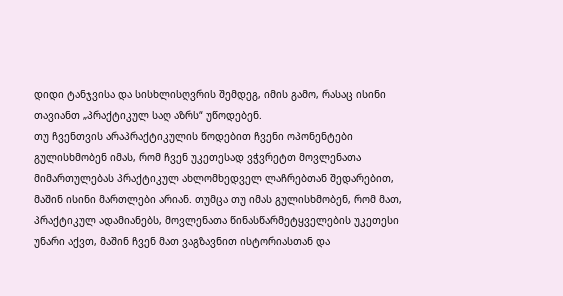დიდი ტანჯვისა და სისხლისღვრის შემდეგ, იმის გამო, რასაც ისინი თავიანთ „პრაქტიკულ საღ აზრს“ უწოდებენ.
თუ ჩვენთვის არაპრაქტიკულის წოდებით ჩვენი ოპონენტები გულისხმობენ იმას, რომ ჩვენ უკეთესად ვჭვრეტთ მოვლენათა მიმართულებას პრაქტიკულ ახლომხედველ ლაჩრებთან შედარებით, მაშინ ისინი მართლები არიან. თუმცა თუ იმას გულისხმობენ, რომ მათ, პრაქტიკულ ადამიანებს, მოვლენათა წინასწარმეტყველების უკეთესი უნარი აქვთ, მაშინ ჩვენ მათ ვაგზავნით ისტორიასთან და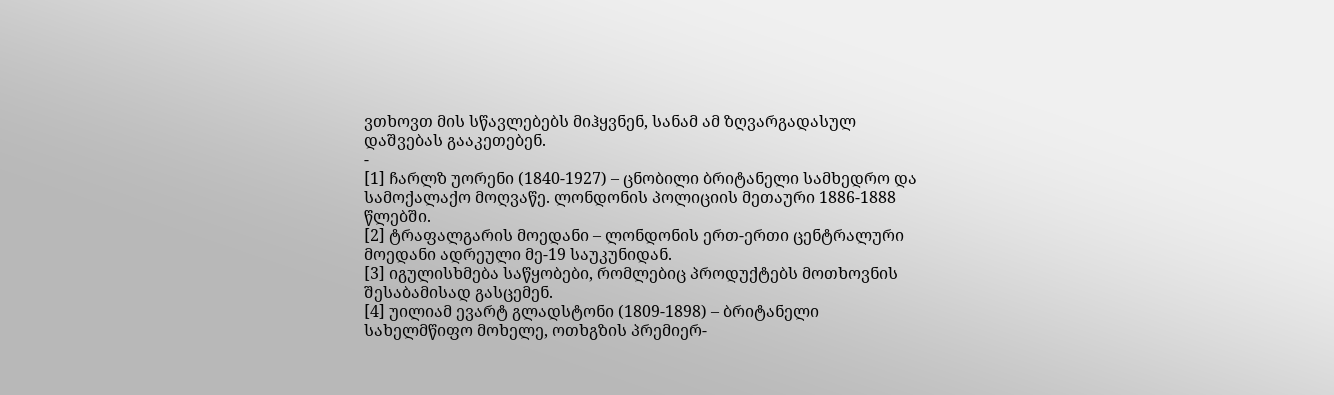ვთხოვთ მის სწავლებებს მიჰყვნენ, სანამ ამ ზღვარგადასულ დაშვებას გააკეთებენ.
-
[1] ჩარლზ უორენი (1840-1927) – ცნობილი ბრიტანელი სამხედრო და სამოქალაქო მოღვაწე. ლონდონის პოლიციის მეთაური 1886-1888 წლებში.
[2] ტრაფალგარის მოედანი – ლონდონის ერთ-ერთი ცენტრალური მოედანი ადრეული მე-19 საუკუნიდან.
[3] იგულისხმება საწყობები, რომლებიც პროდუქტებს მოთხოვნის შესაბამისად გასცემენ.
[4] უილიამ ევარტ გლადსტონი (1809-1898) – ბრიტანელი სახელმწიფო მოხელე, ოთხგზის პრემიერ-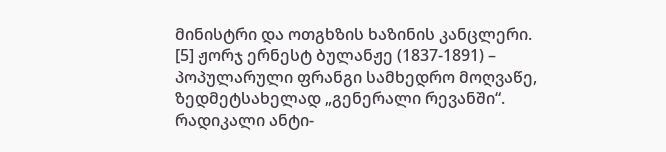მინისტრი და ოთგხზის ხაზინის კანცლერი.
[5] ჟორჯ ერნესტ ბულანჟე (1837-1891) – პოპულარული ფრანგი სამხედრო მოღვაწე, ზედმეტსახელად „გენერალი რევანში“. რადიკალი ანტი-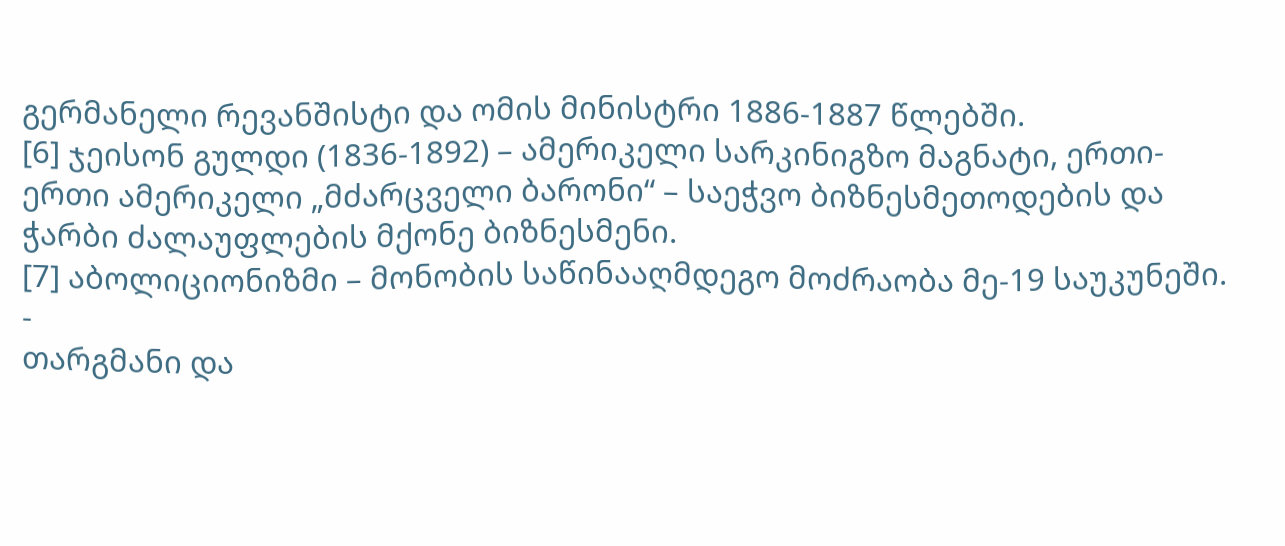გერმანელი რევანშისტი და ომის მინისტრი 1886-1887 წლებში.
[6] ჯეისონ გულდი (1836-1892) – ამერიკელი სარკინიგზო მაგნატი, ერთი-ერთი ამერიკელი „მძარცველი ბარონი“ – საეჭვო ბიზნესმეთოდების და ჭარბი ძალაუფლების მქონე ბიზნესმენი.
[7] აბოლიციონიზმი – მონობის საწინააღმდეგო მოძრაობა მე-19 საუკუნეში.
-
თარგმანი და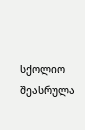სქოლიო შეასრულა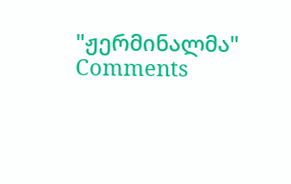"ჟერმინალმა"
Comments